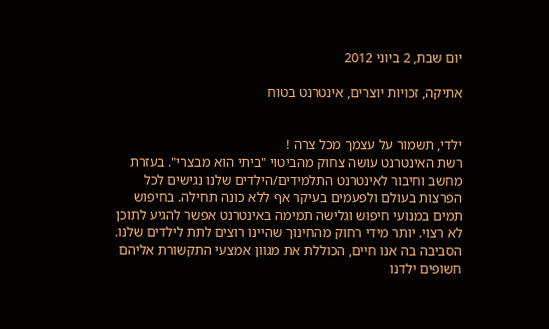יום שבת, 2 ביוני 2012

אתיקה, זכויות יוצרים, אינטרנט בטוח


ילדי, תשמור על עצמך מכל צרה !
רשת האינטרנט עושה צחוק מהביטוי "ביתי הוא מבצרי". בעזרת מחשב וחיבור לאינטרנט התלמידים/הילדים שלנו נגישים לכל הפרצות בעולם ולפעמים בעיקר אף ללא כונה תחילה. בחיפוש תמים במנועי חיפוש וגלישה תמימה באינטרנט אפשר להגיע לתוכן לא רצוי. יותר מידי רחוק מהחינוך שהיינו רוצים לתת לילדים שלנו.
הסביבה בה אנו חיים, הכוללת את מגוון אמצעי התקשורת אליהם חשופים ילדנו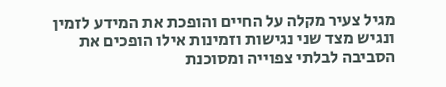מגיל צעיר מקלה על החיים והופכת את המידע לזמין ונגיש מצד שני נגישות וזמינות אילו הופכים את הסביבה לבלתי צפוייה ומסוכנת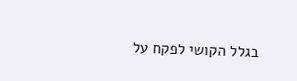בגלל הקושי לפקח על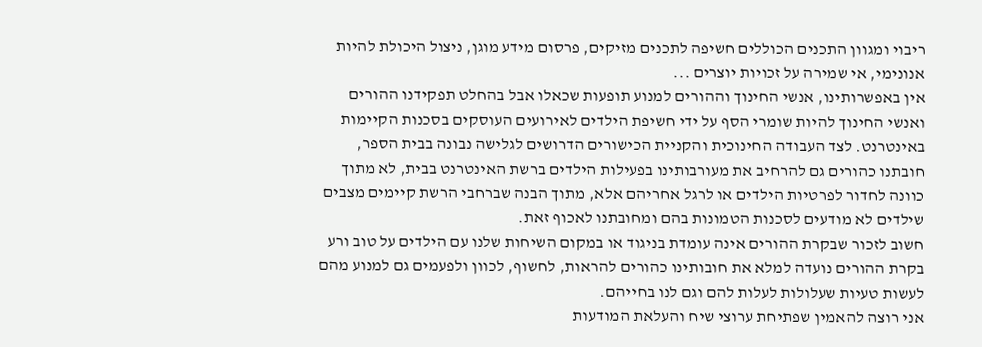ריבוי ומגוון התכנים הכוללים חשיפה לתכנים מזיקים, פרסום מידע מוגן, ניצול היכולת להיות אנונימי, אי שמירה על זכויות יוצרים ...
אין באפשרותינו, אנשי החינוך וההורים למנוע תופעות שכאלו אבל בהחלט תפקידנו ההורים ואנשי החינוך להיות שומרי הסף על ידי חשיפת הילדים לאירועים העוסקים בסכנות הקיימות באינטרנט. לצד העבודה החינוכית והקניית הכישורים הדרושים לגלישה נבונה בבית הספר, חובתנו כהורים גם להרחיב את מעורבותינו בפעילות הילדים ברשת האינטרנט בבית, לא מתוך כוונה לחדור לפרטיות הילדים או לרגל אחריהם אלא, מתוך הבנה שברחבי הרשת קיימים מצבים שילדים לא מודעים לסכנות הטמונות בהם ומחובתנו לאכוף זאת.
חשוב לזכור שבקרת ההורים אינה עומדת בניגוד או במקום השיחות שלנו עם הילדים על טוב ורע בקרת ההורים נועדה למלא את חובותינו כהורים להראות, לחשוף, לכוון ולפעמים גם למנוע מהם לעשות טעיות שעלולות לעלות להם וגם לנו בחייהם.
אני רוצה להאמין שפתיחת ערוצי שיח והעלאת המודעות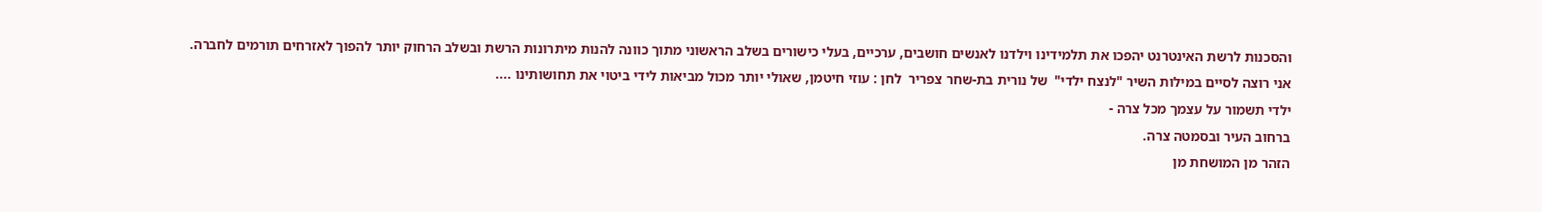והסכנות לרשת האינטרנט יהפכו את תלמידינו וילדנו לאנשים חושבים, ערכיים, בעלי כישורים בשלב הראשוני מתוך כוונה להנות מיתרונות הרשת ובשלב הרחוק יותר להפוך לאזרחים תורמים לחברה.
אני רוצה לסיים במילות השיר "לנצח ילדי"  של נורית בת-שחר צפריר  לחן : עוזי חיטמן, שאולי יותר מכול מביאות לידי ביטוי את תחושותינו ....
ילדי תשמור על עצמך מכל צרה -
ברחוב העיר ובסמטה צרה.
הזהר מן המושחת מן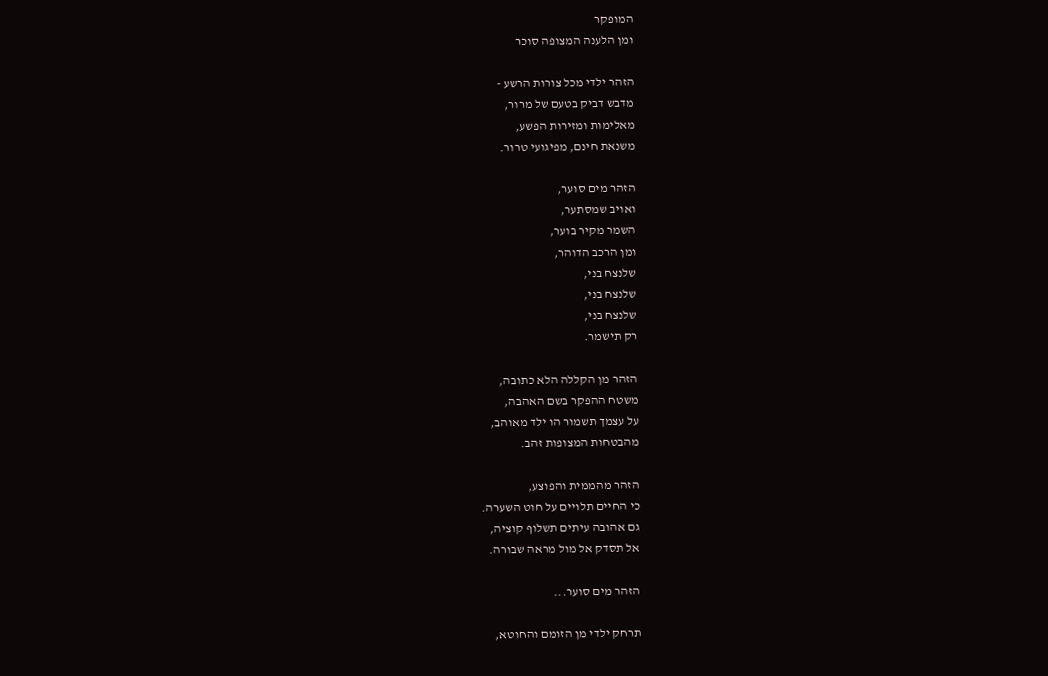המופקר
ומן הלענה המצופה סוכר

הזהר ילדי מכל צורות הרשע -
מדבש דביק בטעם של מרור,
מאלימות ומזירות הפשע,
משנאת חינם, מפיגועי טרור.

הזהר מים סוער,
ואויב שמסתער,
השמר מקיר בוער,
ומן הרכב הדוהר,
שלנצח בני,
שלנצח בני,
שלנצח בני,
רק תישמר.

הזהר מן הקללה הלא כתובה,
משטח ההפקר בשם האהבה,
על עצמך תשמור הו ילד מאוהב,
מהבטחות המצופות זהב.

הזהר מהממית והפוצע,
כי החיים תלויים על חוט השערה.
גם אהובה עיתים תשלוף קוציה,
אל תסדק אל מול מראה שבורה.

הזהר מים סוער...

תרחק ילדי מן הזומם והחוטא,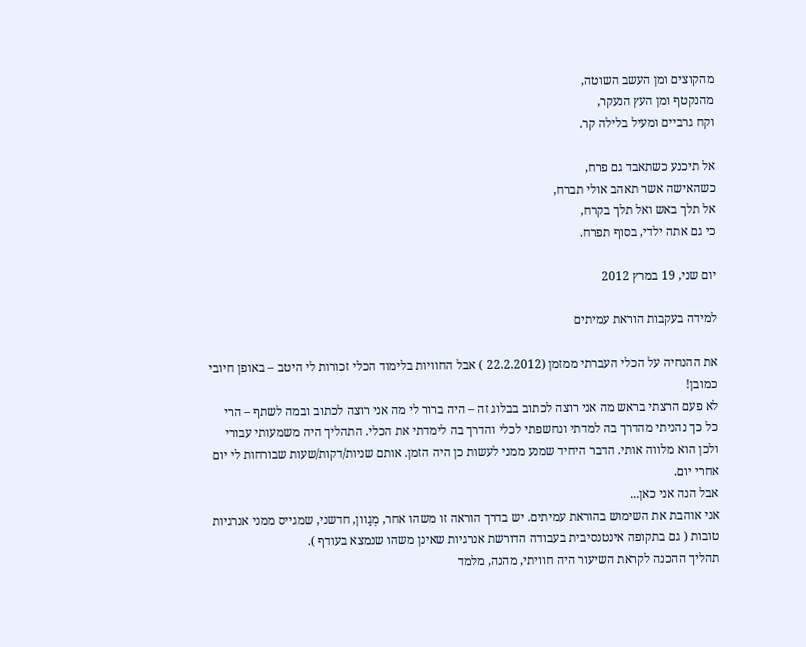מהקוצים ומן העשב השוטה,
מהנקטף ומן העץ הנעקר,
וקח גרביים ומעיל בלילה קר.

אל תיכנע כשתאבד גם פרח,
כשהאישה אשר תאהב אולי תברח,
אל תלך באש ואל תלך בקרח,
כי גם אתה ילדי, בסוף תפרח.

יום שני, 19 במרץ 2012

למידה בעקבות הוראת עמיתים

את ההנחיה על הכלי העברתי ממזמן (22.2.2012 ) אבל החוויות בלימוד הכלי זכורות לי היטב – באופן חיובי כמובן!
לא פעם הרצתי בראש מה אני רוצה לכתוב בבלוג זה – היה ברור לי מה אני רוצה לכתוב ובמה לשתף – הרי כל כך נהניתי מהדרך בה למדתי ונחשפתי לכלי והדרך בה לימדתי את הכלי. התהליך היה משמעותי עבורי ולכן הוא מלווה אותי. הדבר היחיד שמנע ממני לעשות כן היה הזמן. אותם שניות/דקות/שעות שבורחות לי יום אחרי יום.
אבל הנה אני כאן...
אני אוהבת את השימוש בהוראת עמיתים. יש בדרך הוראה זו משהו אחר, מְגַוון, חדשני, שמגייס ממני אנרגיות טובות ( גם בתקופה אינטנסיבית בעבודה הדורשת אנרגיות שאינן משהו שנמצא בעודף ).                                                                                                  תהליך ההכנה לקראת השיעור היה חוויתי, מהנה, מלמד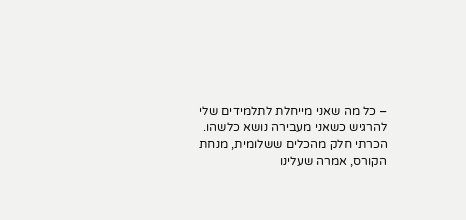– כל מה שאני מייחלת לתלמידים שלי להרגיש כשאני מעבירה נושא כלשהו.
הכרתי חלק מהכלים ששלומית, מנחת הקורס, אמרה שעלינו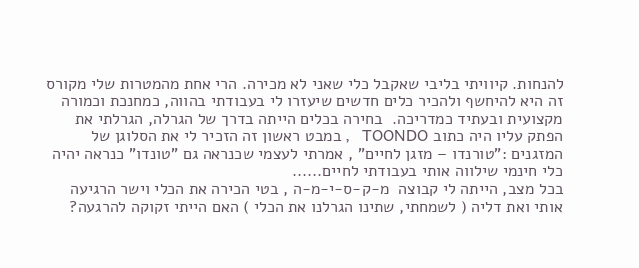להנחות. קיוויתי בליבי שאקבל כלי שאני לא מכירה. הרי אחת מהמטרות שלי מקורס זה היא להיחשף ולהכיר כלים חדשים שיעזרו לי בעבודתי בהווה, כמחנכת וכמורה מקצועית ובעתיד כמדריכה.  בחירה בכלים הייתה בדרך של הגרלה, הגרלתי את הפתק עליו היה כתוב TOONDO   , במבט ראשון זה הזכיר לי את הסלוגן של המזגנים :"טורנדו – מזגן לחיים" , אמרתי לעצמי שכנראה גם "טונדו" כנראה יהיה כלי חינמי שילווה אותי בעבודתי לחיים......
בכל מצב, הייתה לי קבוצה  מ-ק-ס-י-מ-ה , בטי הכירה את הכלי וישר הרגיעה אותי ואת דליה ( לשמחתי, שתינו הגרלנו את הכלי ) האם הייתי זקוקה להרגעה?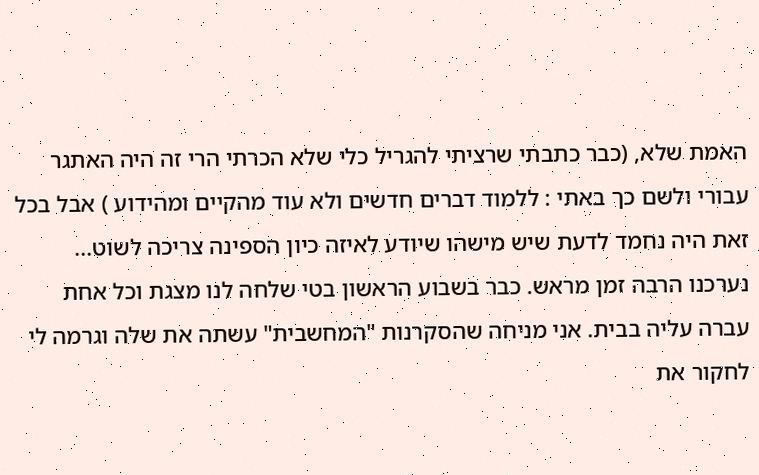האמת שלא, (כבר כתבתי שרציתי להגריל כלי שלא הכרתי הרי זה היה האתגר עבורי ולשם כך באתי : ללמוד דברים חדשים ולא עוד מהקיים ומהידוע ) אבל בכל זאת היה נחמד לדעת שיש מישהו שיודע לאיזה כיון הספינה צריכה לשוט...
נערכנו הרבה זמן מראש. כבר בשבוע הראשון בטי שלחה לנו מצגת וכל אחת עברה עליה בבית. אני מניחה שהסקרנות "המחשבית" עשתה את שלה וגרמה לי לחקור את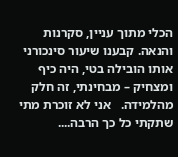הכלי מתוך עניין, סקרנות והנאה. קבענו שיעור סינכורני אותו הובילה בטי, היה כיף ומצחיק – מבחינתי, זה חלק מהלמידה.   אני לא זוכרת מתי שתקתי כל כך הרבה....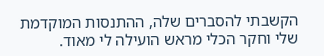הקשבתי להסברים שלה, ההתנסות המוקדמת שלי וחקר הכלי מראש הועילה לי מאוד.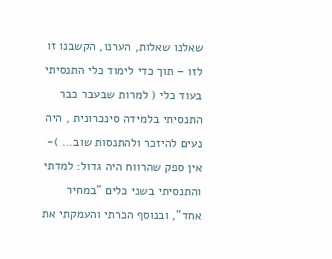שאלנו שאלות, הערנו, הקשבנו זו לזו – תוך כדי לימוד כלי התנסיתי בעוד כלי ( למרות שבעבר כבר התנסיתי בלמידה סינכרונית , היה נעים להיזכר ולהתנסות שוב... )- אין ספק שהרווח היה גדול: למדתי והתנסיתי בשני כלים "במחיר אחד", ובנוסף הכרתי והעמקתי את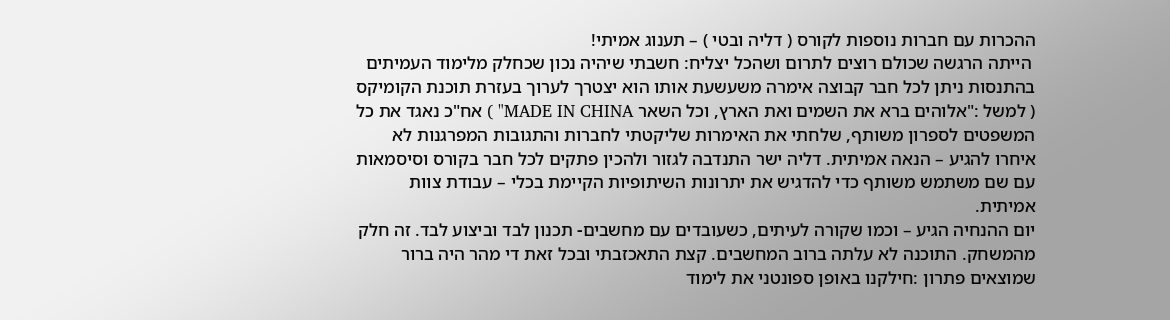ההכרות עם חברות נוספות לקורס ( דליה ובטי ) – תענוג אמיתי!
 הייתה הרגשה שכולם רוצים לתרום ושהכל יצליח: חשבתי שיהיה נכון שכחלק מלימוד העמיתים בהתנסות ניתן לכל חבר קבוצה אימרה משעשעת אותו הוא יצטרך לערוך בעזרת תוכנת הקומיקס ( למשל :"אלוהים ברא את השמים ואת הארץ, וכל השאר MADE IN CHINA" ) אח"כ נאגד את כל המשפטים לספרון משותף, שלחתי את האימרות שליקטתי לחברות והתגובות המפרגנות לא איחרו להגיע – הנאה אמיתית. דליה ישר התנדבה לגזור ולהכין פתקים לכל חבר בקורס וסיסמאות עם שם משתמש משותף כדי להדגיש את יתרונות השיתופיות הקיימת בכלי – עבודת צוות אמיתית.
יום ההנחיה הגיע – וכמו שקורה לעיתים, כשעובדים עם מחשבים- תכנון לבד וביצוע לבד. זה חלק מהמשחק. התוכנה לא עלתה ברוב המחשבים. קצת התאכזבתי ובכל זאת די מהר היה ברור שמוצאים פתרון :חילקנו באופן ספונטני את לימוד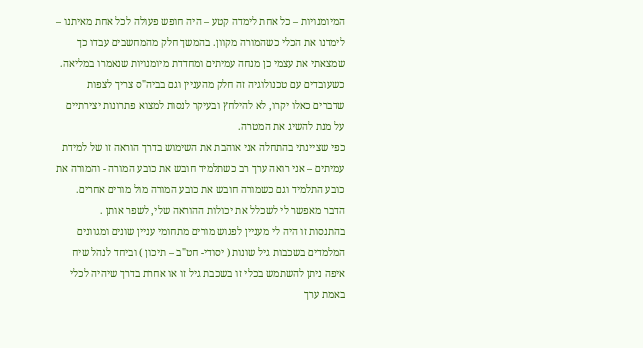המיומנויות – כל אחת לימדה קטע – היה חופש פעולה לכל אחת מאיתנו – לימדנו את הכלי כשהמורה מקוון. בהמשך חלק מהמחשבים עבדו כך שמצאתי את עצמי כן מנחה עמיתים ומחדדת מיומנויות שנאמרו במליאה.
כשעובדים עם טכנולוגיה זה חלק מהעניין וגם בביה"ס צריך לצפות שדברים כאלו יקרו, לא להילחץ ובעיקר לנסות למצוא פתרונות יצירתיים על מנת להשיג את המטרה.
כפי שציינתי בהתחלה אני אוהבת את השימוש בדרך הוראה זו של למידת עמיתים – אני רואה ערך רב כשתלמיד חובש את כובע המורה - והמורה את כובע התלמיד וגם כשמורה חובש את כובע המורה מול מורים אחרים. הדבר מאפשר לי לשכלל את יכולות ההוראה שלי, לשפר אותן .                                                                                                                                           בהתנסות זו היה לי מעניין לפגוש מורים מתחומי עניין שונים ומגוונים המלמדים בשכבות גיל שונות ( יסודי- חט"ב – תיכון ) וביחד לנהל שיח איפה ניתן להשתמש בכלי זו בשכבת גיל זו או אחרת בדרך שיהיה לכלי באמת ערך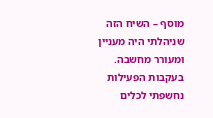מוסף – השיח הזה שניהלתי היה מעניין ומעורר מחשבה.                                                                                                                                                 בעקבות הפעילות נחשפתי לכלים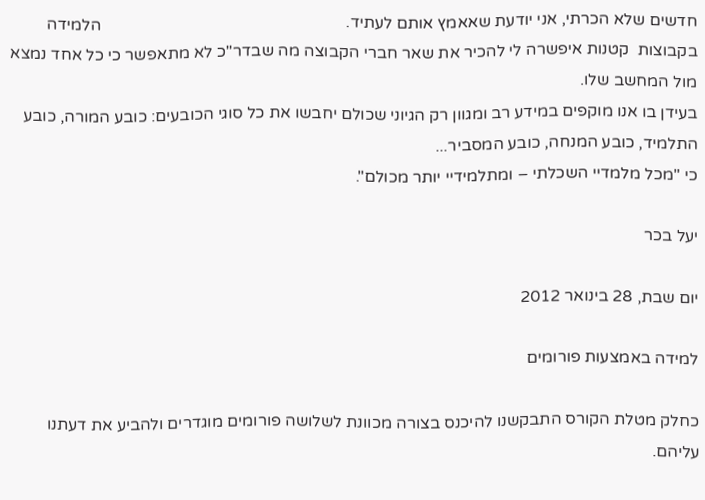חדשים שלא הכרתי, אני יודעת שאאמץ אותם לעתיד.                                                           הלמידה בקבוצות  קטנות איפשרה לי להכיר את שאר חברי הקבוצה מה שבדר"כ לא מתאפשר כי כל אחד נמצא מול המחשב שלו.
בעידן בו אנו מוקפים במידע רב ומגוון רק הגיוני שכולם יחבשו את כל סוגי הכובעים: כובע המורה, כובע התלמיד, כובע המנחה, כובע המסביר...
כי "מכל מלמדיי השכלתי – ומתלמידיי יותר מכולם".

יעל בכר

יום שבת, 28 בינואר 2012

למידה באמצעות פורומים

כחלק מטלת הקורס התבקשנו להיכנס בצורה מכוונת לשלושה פורומים מוגדרים ולהביע את דעתנו עליהם.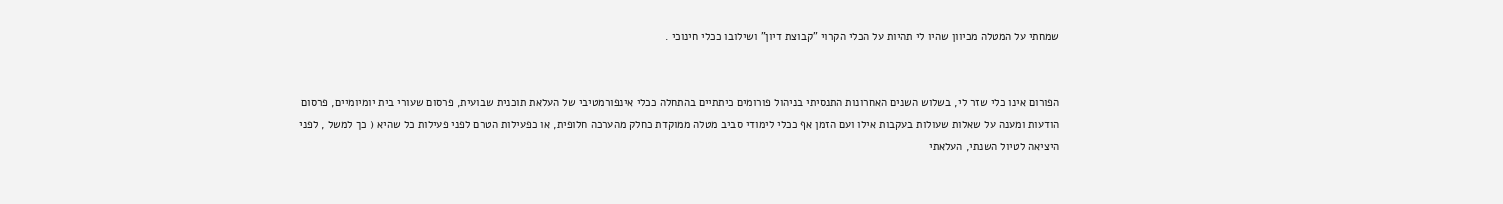שמחתי על המטלה מכיוון שהיו לי תהיות על הכלי הקרוי "קבוצת דיון" ושילובו ככלי חינוכי .


הפורום אינו כלי שזר לי, בשלוש השנים האחרונות התנסיתי בניהול פורומים כיתתיים בהתחלה ככלי אינפורמטיבי של העלאת תוכנית שבועית, פרסום שעורי בית יומיומיים, פרסום הודעות ומענה על שאלות שעולות בעקבות אילו ועם הזמן אף ככלי לימודי סביב מטלה ממוקדת כחלק מהערכה חלופית, או כפעילות הטרם לפני פעילות כל שהיא ( כך למשל , לפני היציאה לטיול השנתי, העלאתי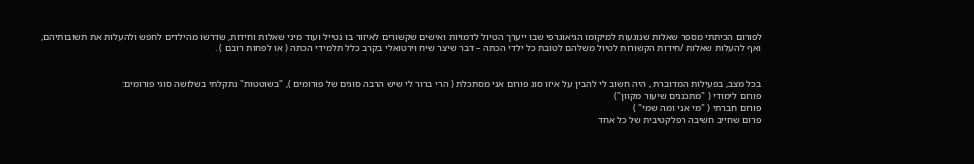לפורום הכיתתי מספר שאלות שנוגעות למיקומו הגיאוגרפי שבו ייערך הטיול לדמויות ואישים שקשורים לאיזור בו נטייל ועוד מיני שאלות וחידות, שדרשו מהילדים לחפש ולהעלות את תשובותיהם, ואף להעלות שאלות /חידות הקשורות לטיול משלהם לטובת כל ילדי הכתה – דבר שיצר שיח וירטואלי בקרב כלל תלמידי הכתה ( או לפחות רובם ) .


בכל מצב, בפעילות המדוברת , היה חשוב לי להבין על איזו סוג פורום אני מסתכלת ( הרי ברור לי שיש הרבה סוגים של פורומים ), "בשוטטות" נתקלתי בשלושה סוגי פורומים:
פורום לימודי ( "מתכננים שיעור מקוון")
פורום חברתי ( "מי אני ומה שמי" )
פרום שחייב חשיבה רפלקטיבית של כל אחד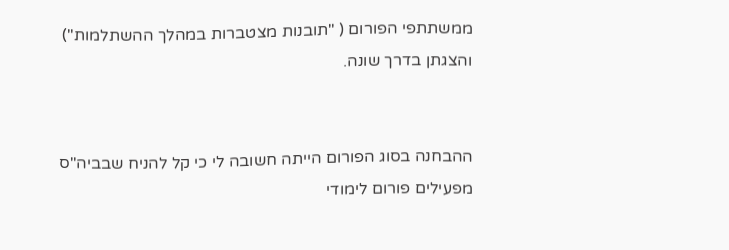ממשתתפי הפורום ( "תובנות מצטברות במהלך ההשתלמות") והצגתן בדרך שונה.


ההבחנה בסוג הפורום הייתה חשובה לי כי קל להניח שבביה"ס מפעילים פורום לימודי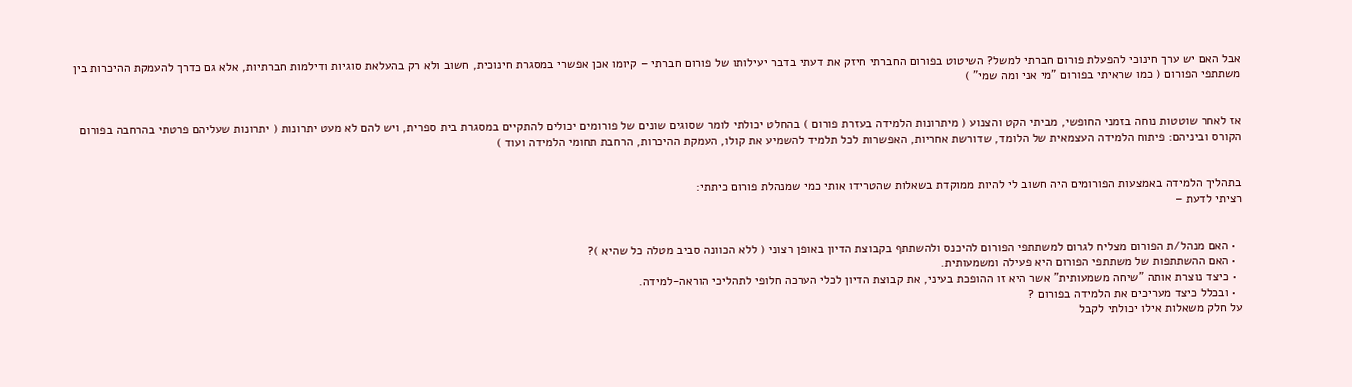אבל האם יש ערך חינוכי להפעלת פורום חברתי למשל? השיטוט בפורום החברתי חיזק את דעתי בדבר יעילותו של פורום חברתי – קיומו אכן אפשרי במסגרת חינוכית, חשוב ולא רק בהעלאת סוגיות ודילמות חברתיות, אלא גם כדרך להעמקת ההיכרות בין משתתפי הפורום ( כמו שראיתי בפורום "מי אני ומה שמי" )


אז לאחר שוטטות נוחה בזמני החופשי, מביתי הקט והצנוע ( מיתרונות הלמידה בעזרת פורום ) בהחלט יכולתי לומר שסוגים שונים של פורומים יכולים להתקיים במסגרת בית ספרית, ויש להם לא מעט יתרונות ( יתרונות שעליהם פרטתי בהרחבה בפורום הקורס וביניהם: פיתוח הלמידה העצמאית של הלומד, שדורשת אחריות, האפשרות לכל תלמיד להשמיע את קולו, העמקת ההיכרות, הרחבת תחומי הלמידה ועוד )


בתהליך הלמידה באמצעות הפורומים היה חשוב לי להיות ממוקדת בשאלות שהטרידו אותי כמי שמנהלת פורום כיתתי:
רציתי לדעת –


  • האם מנהל/ת הפורום מצליח לגרום למשתתפי הפורום להיכנס ולהשתתף בקבוצת הדיון באופן רצוני ( ללא הכוונה סביב מטלה כל שהיא )?
  • האם ההשתתפות של משתתפי הפורום היא פעילה ומשמעותית.
  • כיצד נוצרת אותה "שיחה משמעותית" אשר היא זו ההופכת בעיני, את קבוצת הדיון לכלי הערכה חלופי לתהליכי הוראה-למידה.
  • ובכלל כיצד מעריכים את הלמידה בפורום ?
על חלק משאלות אילו יכולתי לקבל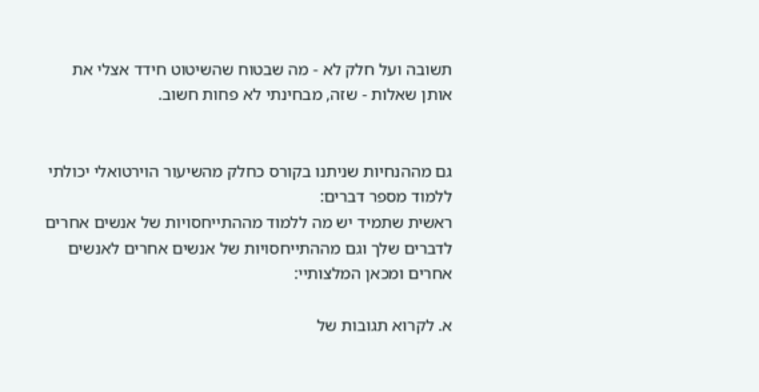תשובה ועל חלק לא - מה שבטוח שהשיטוט חידד אצלי את אותן שאלות - שזה, מבחינתי לא פחות חשוב.


גם מההנחיות שניתנו בקורס כחלק מהשיעור הוירטואלי יכולתי ללמוד מספר דברים:
ראשית שתמיד יש מה ללמוד מההתייחסויות של אנשים אחרים לדברים שלך וגם מההתייחסויות של אנשים אחרים לאנשים אחרים ומכאן המלצותיי:

א. לקרוא תגובות של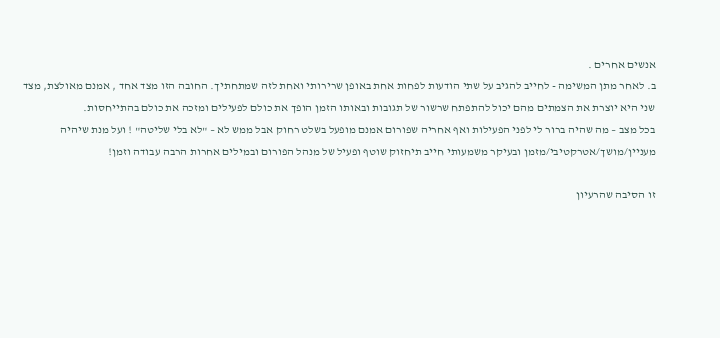אנשים אחרים .
ב. לאחר מתן המשימה - לחייב להגיב על שתי הודעות לפחות אחת באופן שרירותי ואחת לזה שמתחתיך. החובה הזו מצד אחד , אמנם מאולצת, מצד שני היא יוצרת את הצמתים מהם יכול להתפתח שרשור של תגובות ובאותו הזמן הופך את כולם לפעילים ומזכה את כולם בהתייחסות.
בכל מצב – מה שהיה ברור לי לפני הפעילות ואף אחריה שפורום אמנם מופעל בשלט רחוק אבל ממש לא – "לא בלי שליטה" ! ועל מנת שיהיה מעניין/מושך/אטרקטיבי/מזמן ובעיקר משמעותי חייב תיחזוק שוטף ופעיל של מנהל הפורום ובמילים אחרות הרבה עבודה וזמן!

זו הסיבה שהרעיון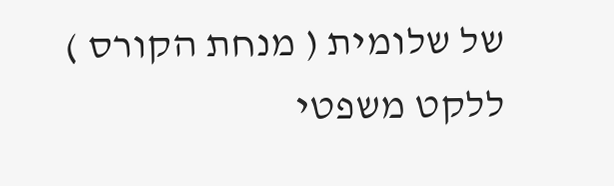של שלומית ( מנחת הקורס ) ללקט משפטי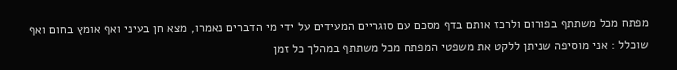מפתח מכל משתתף בפורום ולרכז אותם בדף מסכם עם סוגריים המעידים על ידי מי הדברים נאמרו, מצא חן בעיני ואף אומץ בחום ואף שוכלל : אני מוסיפה שניתן ללקט את משפטי המפתח מכל משתתף במהלך כל זמן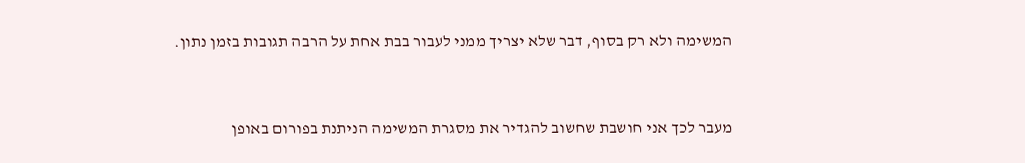המשימה ולא רק בסוף, דבר שלא יצריך ממני לעבור בבת אחת על הרבה תגובות בזמן נתון.


מעבר לכך אני חושבת שחשוב להגדיר את מסגרת המשימה הניתנת בפורום באופן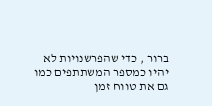ברור , כדי שהפרשנויות לא יהיו כמספר המשתתפים כמו גם את טווח זמן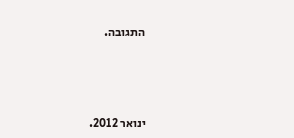התגובה.



ינואר 2012.